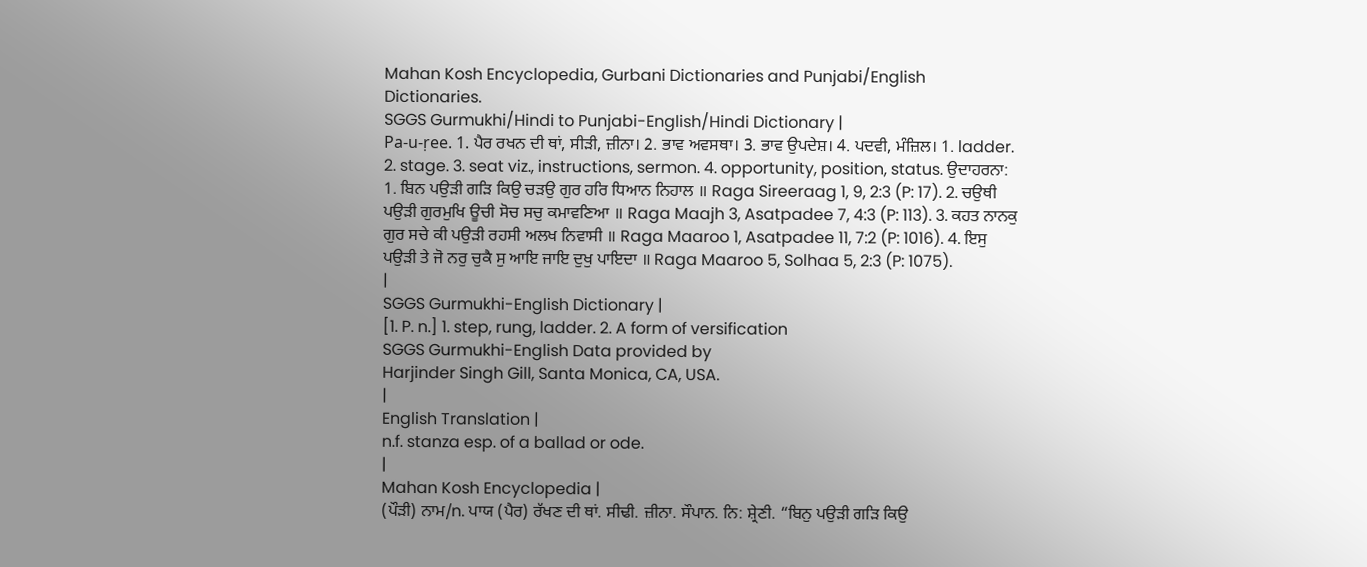Mahan Kosh Encyclopedia, Gurbani Dictionaries and Punjabi/English Dictionaries.
SGGS Gurmukhi/Hindi to Punjabi-English/Hindi Dictionary |
Pa-u-ṛee. 1. ਪੈਰ ਰਖਨ ਦੀ ਥਾਂ, ਸੀੜੀ, ਜ਼ੀਨਾ। 2. ਭਾਵ ਅਵਸਥਾ। 3. ਭਾਵ ਉਪਦੇਸ਼। 4. ਪਦਵੀ, ਮੰਜ਼ਿਲ। 1. ladder. 2. stage. 3. seat viz., instructions, sermon. 4. opportunity, position, status. ਉਦਾਹਰਨਾ: 1. ਬਿਨ ਪਉੜੀ ਗੜਿ ਕਿਉ ਚੜਉ ਗੁਰ ਹਰਿ ਧਿਆਨ ਨਿਹਾਲ ॥ Raga Sireeraag 1, 9, 2:3 (P: 17). 2. ਚਉਥੀ ਪਉੜੀ ਗੁਰਮੁਖਿ ਊਚੀ ਸੋਚ ਸਚੁ ਕਮਾਵਣਿਆ ॥ Raga Maajh 3, Asatpadee 7, 4:3 (P: 113). 3. ਕਹਤ ਨਾਨਕੁ ਗੁਰ ਸਚੇ ਕੀ ਪਉੜੀ ਰਹਸੀ ਅਲਖ ਨਿਵਾਸੀ ॥ Raga Maaroo 1, Asatpadee 11, 7:2 (P: 1016). 4. ਇਸੁ ਪਉੜੀ ਤੇ ਜੋ ਨਰੁ ਚੁਕੈ ਸੁ ਆਇ ਜਾਇ ਦੁਖੁ ਪਾਇਦਾ ॥ Raga Maaroo 5, Solhaa 5, 2:3 (P: 1075).
|
SGGS Gurmukhi-English Dictionary |
[1. P. n.] 1. step, rung, ladder. 2. A form of versification
SGGS Gurmukhi-English Data provided by
Harjinder Singh Gill, Santa Monica, CA, USA.
|
English Translation |
n.f. stanza esp. of a ballad or ode.
|
Mahan Kosh Encyclopedia |
(ਪੌੜੀ) ਨਾਮ/n. ਪਾਯ (ਪੈਰ) ਰੱਖਣ ਦੀ ਥਾਂ. ਸੀਢੀ. ਜ਼ੀਨਾ. ਸੌਪਾਨ. ਨਿ: ਸ਼੍ਰੇਣੀ. “ਬਿਨੁ ਪਉੜੀ ਗੜਿ ਕਿਉ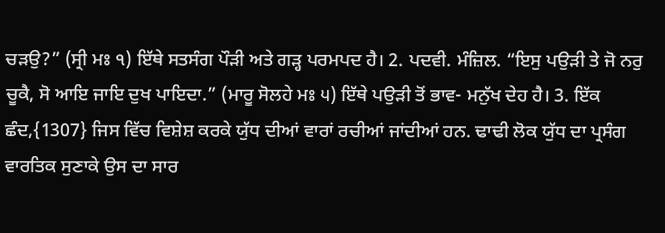ਚੜਉ?” (ਸ੍ਰੀ ਮਃ ੧) ਇੱਥੇ ਸਤਸੰਗ ਪੌੜੀ ਅਤੇ ਗੜ੍ਹ ਪਰਮਪਦ ਹੈ। 2. ਪਦਵੀ. ਮੰਜ਼ਿਲ. “ਇਸੁ ਪਉੜੀ ਤੇ ਜੋ ਨਰੁ ਚੂਕੈ, ਸੋ ਆਇ ਜਾਇ ਦੁਖ ਪਾਇਦਾ.” (ਮਾਰੂ ਸੋਲਹੇ ਮਃ ੫) ਇੱਥੇ ਪਉੜੀ ਤੋਂ ਭਾਵ- ਮਨੁੱਖ ਦੇਹ ਹੈ। 3. ਇੱਕ ਛੰਦ,{1307} ਜਿਸ ਵਿੱਚ ਵਿਸ਼ੇਸ਼ ਕਰਕੇ ਯੁੱਧ ਦੀਆਂ ਵਾਰਾਂ ਰਚੀਆਂ ਜਾਂਦੀਆਂ ਹਨ. ਢਾਢੀ ਲੋਕ ਯੁੱਧ ਦਾ ਪ੍ਰਸੰਗ ਵਾਰਤਿਕ ਸੁਣਾਕੇ ਉਸ ਦਾ ਸਾਰ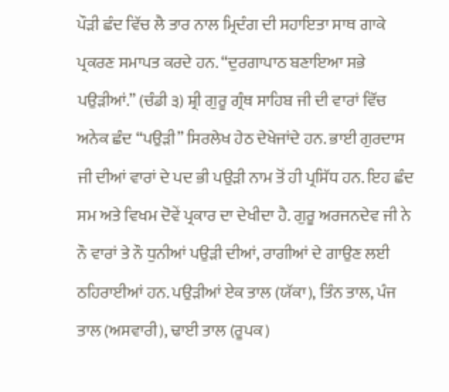ਪੌੜੀ ਛੰਦ ਵਿੱਚ ਲੈ ਤਾਰ ਨਾਲ ਮ੍ਰਿਦੰਗ ਦੀ ਸਹਾਇਤਾ ਸਾਥ ਗਾਕੇ ਪ੍ਰਕਰਣ ਸਮਾਪਤ ਕਰਦੇ ਹਨ. “ਦੁਰਗਾਪਾਠ ਬਣਾਇਆ ਸਭੇ ਪਉੜੀਆਂ.” (ਚੰਡੀ ੩) ਸ਼੍ਰੀ ਗੁਰੂ ਗ੍ਰੰਥ ਸਾਹਿਬ ਜੀ ਦੀ ਵਾਰਾਂ ਵਿੱਚ ਅਨੇਕ ਛੰਦ “ਪਉੜੀ” ਸਿਰਲੇਖ ਹੇਠ ਦੇਖੇਜਾਂਦੇ ਹਨ. ਭਾਈ ਗੁਰਦਾਸ ਜੀ ਦੀਆਂ ਵਾਰਾਂ ਦੇ ਪਦ ਭੀ ਪਉੜੀ ਨਾਮ ਤੋਂ ਹੀ ਪ੍ਰਸਿੱਧ ਹਨ. ਇਹ ਛੰਦ ਸਮ ਅਤੇ ਵਿਖਮ ਦੋਵੇਂ ਪ੍ਰਕਾਰ ਦਾ ਦੇਖੀਦਾ ਹੈ. ਗੁਰੂ ਅਰਜਨਦੇਵ ਜੀ ਨੇ ਨੌ ਵਾਰਾਂ ਤੇ ਨੌ ਧੁਨੀਆਂ ਪਉੜੀ ਦੀਆਂ, ਰਾਗੀਆਂ ਦੇ ਗਾਉਣ ਲਈ ਠਹਿਰਾਈਆਂ ਹਨ. ਪਉੜੀਆਂ ਏਕ ਤਾਲ (ਯੱਕਾ), ਤਿੰਨ ਤਾਲ, ਪੰਜ ਤਾਲ (ਅਸਵਾਰੀ), ਢਾਈ ਤਾਲ (ਰੂਪਕ)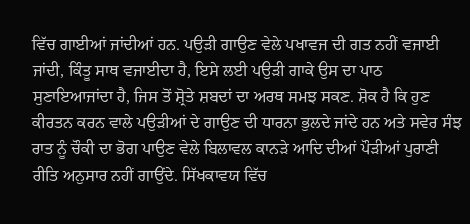ਵਿੱਚ ਗਾਈਆਂ ਜਾਂਦੀਆਂ ਹਨ. ਪਉੜੀ ਗਾਉਣ ਵੇਲੇ ਪਖਾਵਜ ਦੀ ਗਤ ਨਹੀਂ ਵਜਾਈ ਜਾਂਦੀ, ਕਿੰਤੂ ਸਾਥ ਵਜਾਈਦਾ ਹੈ, ਇਸੇ ਲਈ ਪਉੜੀ ਗਾਕੇ ਉਸ ਦਾ ਪਾਠ ਸੁਣਾਇਆਜਾਂਦਾ ਹੈ, ਜਿਸ ਤੋਂ ਸ਼੍ਰੋਤੇ ਸ਼ਬਦਾਂ ਦਾ ਅਰਥ ਸਮਝ ਸਕਣ. ਸ਼ੋਕ ਹੈ ਕਿ ਹੁਣ ਕੀਰਤਨ ਕਰਨ ਵਾਲੇ ਪਉੜੀਆਂ ਦੇ ਗਾਉਣ ਦੀ ਧਾਰਨਾ ਭੁਲਦੇ ਜਾਂਦੇ ਹਨ ਅਤੇ ਸਵੇਰ ਸੰਝ ਰਾਤ ਨੂੰ ਚੌਕੀ ਦਾ ਭੋਗ ਪਾਉਣ ਵੇਲੇ ਬਿਲਾਵਲ ਕਾਨੜੇ ਆਦਿ ਦੀਆਂ ਪੌੜੀਆਂ ਪੁਰਾਣੀ ਰੀਤਿ ਅਨੁਸਾਰ ਨਹੀਂ ਗਾਉਂਦੇ. ਸਿੱਖਕਾਵਯ ਵਿੱਚ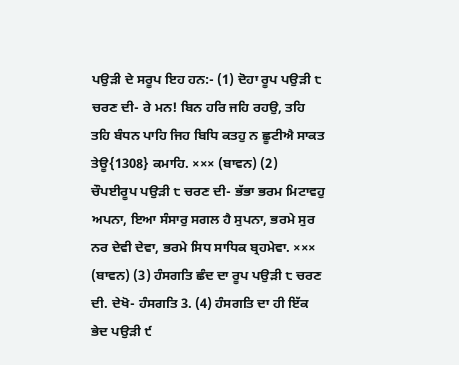ਪਉੜੀ ਦੇ ਸਰੂਪ ਇਹ ਹਨ:- (1) ਦੋਹਾ ਰੂਪ ਪਉੜੀ ੮ ਚਰਣ ਦੀ- ਰੇ ਮਨ! ਬਿਨ ਹਰਿ ਜਹਿ ਰਹਉ, ਤਹਿ ਤਹਿ ਬੰਧਨ ਪਾਹਿ ਜਿਹ ਬਿਧਿ ਕਤਹੁ ਨ ਛੂਟੀਐ ਸਾਕਤ ਤੇਊ{1308} ਕਮਾਹਿ. ××× (ਬਾਵਨ) (2) ਚੌਪਈਰੂਪ ਪਉੜੀ ੮ ਚਰਣ ਦੀ- ਭੱਭਾ ਭਰਮ ਮਿਟਾਵਹੁ ਅਪਨਾ, ਇਆ ਸੰਸਾਰੁ ਸਗਲ ਹੈ ਸੁਪਨਾ, ਭਰਮੇ ਸੁਰ ਨਰ ਦੇਵੀ ਦੇਵਾ, ਭਰਮੇ ਸਿਧ ਸਾਧਿਕ ਬ੍ਰਹਮੇਵਾ. ××× (ਬਾਵਨ) (3) ਹੰਸਗਤਿ ਛੰਦ ਦਾ ਰੂਪ ਪਉੜੀ ੮ ਚਰਣ ਦੀ. ਦੇਖੋ- ਹੰਸਗਤਿ 3. (4) ਹੰਸਗਤਿ ਦਾ ਹੀ ਇੱਕ ਭੇਦ ਪਉੜੀ ੯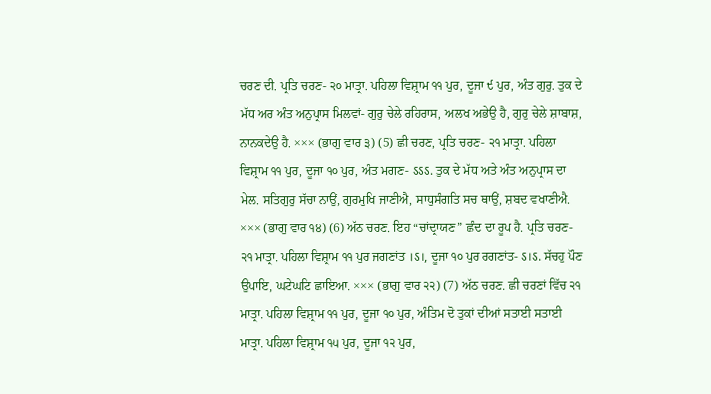ਚਰਣ ਦੀ. ਪ੍ਰਤਿ ਚਰਣ- ੨੦ ਮਾਤ੍ਰਾ. ਪਹਿਲਾ ਵਿਸ਼੍ਰਾਮ ੧੧ ਪੁਰ, ਦੂਜਾ ੯ ਪੁਰ, ਅੰਤ ਗੁਰੁ. ਤੁਕ ਦੇ ਮੱਧ ਅਰ ਅੰਤ ਅਨੁਪ੍ਰਾਸ ਮਿਲਵਾਂ- ਗੁਰੁ ਚੇਲੇ ਰਹਿਰਾਸ, ਅਲਖ ਅਭੇਉ ਹੈ, ਗੁਰੁ ਚੇਲੇ ਸ਼ਾਬਾਸ਼, ਨਾਨਕਦੇਉ ਹੈ. ××× (ਭਾਗੁ ਵਾਰ ੩) (5) ਛੀ ਚਰਣ, ਪ੍ਰਤਿ ਚਰਣ- ੨੧ ਮਾਤ੍ਰਾ. ਪਹਿਲਾ ਵਿਸ਼੍ਰਾਮ ੧੧ ਪੁਰ, ਦੂਜਾ ੧੦ ਪੁਰ, ਅੰਤ ਮਗਣ- ऽऽऽ. ਤੁਕ ਦੇ ਮੱਧ ਅਤੇ ਅੰਤ ਅਨੁਪ੍ਰਾਸ ਦਾ ਮੇਲ. ਸਤਿਗੁਰੁ ਸੱਚਾ ਨਾਉਂ, ਗੁਰਮੁਖਿ ਜਾਣੀਐ, ਸਾਧੁਸੰਗਤਿ ਸਚ ਥਾਉਂ, ਸ਼ਬਦ ਵਖਾਣੀਐ. ××× (ਭਾਗੁ ਵਾਰ ੧੪) (6) ਅੱਠ ਚਰਣ. ਇਹ “ਚਾਂਦ੍ਰਾਯਣ” ਛੰਦ ਦਾ ਰੂਪ ਹੈ. ਪ੍ਰਤਿ ਚਰਣ- ੨੧ ਮਾਤ੍ਰਾ. ਪਹਿਲਾ ਵਿਸ਼੍ਰਾਮ ੧੧ ਪੁਰ ਜਗਣਾਂਤ ।ऽ।, ਦੂਜਾ ੧੦ ਪੁਰ ਰਗਣਾਂਤ- ऽ।ऽ. ਸੱਚਹੁ ਪੌਣ ਉਪਾਇ, ਘਟੇਘਟਿ ਛਾਇਆ. ××× (ਭਾਗੁ ਵਾਰ ੨੨) (7) ਅੱਠ ਚਰਣ. ਛੀ ਚਰਣਾਂ ਵਿੱਚ ੨੧ ਮਾਤ੍ਰਾ. ਪਹਿਲਾ ਵਿਸ਼੍ਰਾਮ ੧੧ ਪੁਰ, ਦੂਜਾ ੧੦ ਪੁਰ, ਅੰਤਿਮ ਦੋ ਤੁਕਾਂ ਦੀਆਂ ਸਤਾਈ ਸਤਾਈ ਮਾਤ੍ਰਾ. ਪਹਿਲਾ ਵਿਸ਼੍ਰਾਮ ੧੫ ਪੁਰ, ਦੂਜਾ ੧੨ ਪੁਰ,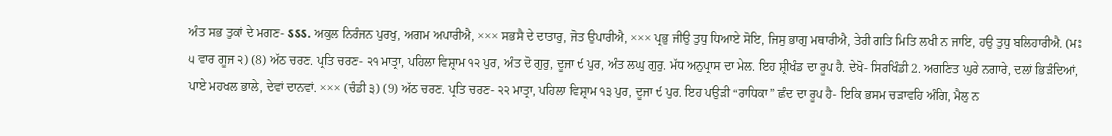ਅੰਤ ਸਭ ਤੁਕਾਂ ਦੇ ਮਗਣ- ऽऽऽ. ਅਕੁਲ ਨਿਰੰਜਨ ਪੁਰਖੁ, ਅਗਮ ਅਪਾਰੀਐ, ××× ਸਭਸੈ ਦੇ ਦਾਤਾਰੁ, ਜੋਤ ਉਪਾਰੀਐ, ××× ਪ੍ਰਭੁ ਜੀਉ ਤੁਧੁ ਧਿਆਏ ਸੋਇ, ਜਿਸੁ ਭਾਗੁ ਮਥਾਰੀਐ, ਤੇਰੀ ਗਤਿ ਮਿਤਿ ਲਖੀ ਨ ਜਾਇ, ਹਉ ਤੁਧੁ ਬਲਿਹਾਰੀਐ. (ਮਃ ੫ ਵਾਰ ਗੂਜ ੨) (8) ਅੱਠ ਚਰਣ. ਪ੍ਰਤਿ ਚਰਣ- ੨੧ ਮਾਤ੍ਰਾ, ਪਹਿਲਾ ਵਿਸ਼੍ਰਾਮ ੧੨ ਪੁਰ, ਅੰਤ ਦੋ ਗੁਰੁ, ਦੂਜਾ ੯ ਪੁਰ, ਅੰਤ ਲਘੁ ਗੁਰੁ. ਮੱਧ ਅਨੁਪ੍ਰਾਸ ਦਾ ਮੇਲ. ਇਹ ਸ਼੍ਰੀਖੰਡ ਦਾ ਰੂਪ ਹੈ. ਦੇਖੋ- ਸਿਰਖਿੰਡੀ 2. ਅਗਣਿਤ ਘੁਰੇ ਨਗਾਰੇ, ਦਲਾਂ ਭਿੜੰਦਿਆਂ, ਪਾਏ ਮਹਖਲ ਭਾਲੇ, ਦੇਵਾਂ ਦਾਨਵਾਂ. ××× (ਚੰਡੀ ੩) (9) ਅੱਠ ਚਰਣ. ਪ੍ਰਤਿ ਚਰਣ- ੨੨ ਮਾਤ੍ਰਾ, ਪਹਿਲਾ ਵਿਸ਼੍ਰਾਮ ੧੩ ਪੁਰ, ਦੂਜਾ ੯ ਪੁਰ. ਇਹ ਪਉੜੀ “ਰਾਧਿਕਾ” ਛੰਦ ਦਾ ਰੂਪ ਹੈ- ਇਕਿ ਭਸਮ ਚੜਾਵਹਿ ਅੰਗਿ, ਮੈਲੁ ਨ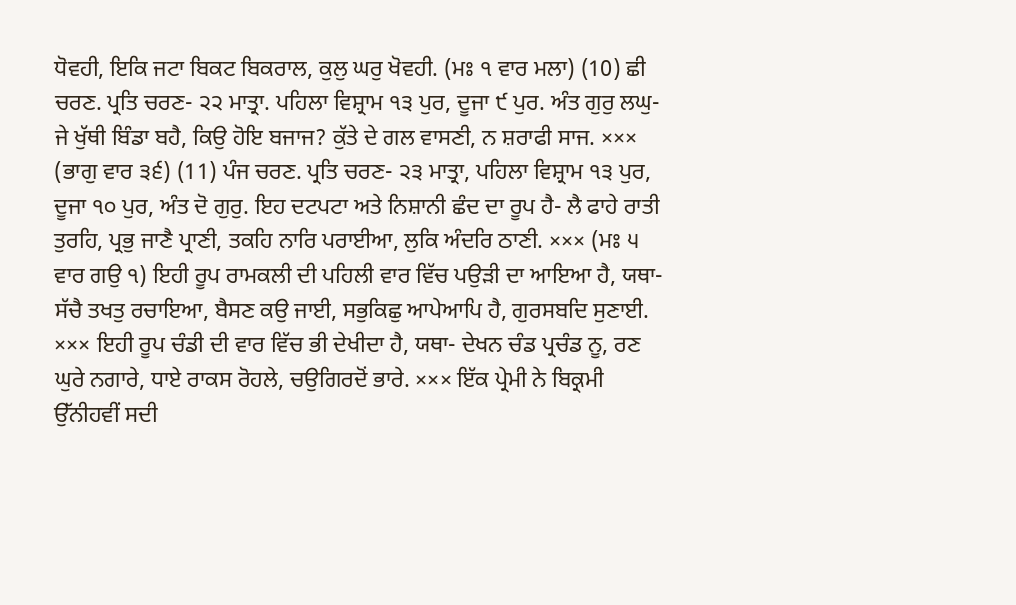ਧੋਵਹੀ, ਇਕਿ ਜਟਾ ਬਿਕਟ ਬਿਕਰਾਲ, ਕੁਲੁ ਘਰੁ ਖੋਵਹੀ. (ਮਃ ੧ ਵਾਰ ਮਲਾ) (10) ਛੀ ਚਰਣ. ਪ੍ਰਤਿ ਚਰਣ- ੨੨ ਮਾਤ੍ਰਾ. ਪਹਿਲਾ ਵਿਸ਼੍ਰਾਮ ੧੩ ਪੁਰ, ਦੂਜਾ ੯ ਪੁਰ. ਅੰਤ ਗੁਰੁ ਲਘੁ- ਜੇ ਖੁੱਥੀ ਬਿੰਡਾ ਬਹੈ, ਕਿਉ ਹੋਇ ਬਜਾਜ? ਕੁੱਤੇ ਦੇ ਗਲ ਵਾਸਣੀ, ਨ ਸ਼ਰਾਫੀ ਸਾਜ. ××× (ਭਾਗੁ ਵਾਰ ੩੬) (11) ਪੰਜ ਚਰਣ. ਪ੍ਰਤਿ ਚਰਣ- ੨੩ ਮਾਤ੍ਰਾ, ਪਹਿਲਾ ਵਿਸ਼੍ਰਾਮ ੧੩ ਪੁਰ, ਦੂਜਾ ੧੦ ਪੁਰ, ਅੰਤ ਦੋ ਗੁਰੁ. ਇਹ ਦਟਪਟਾ ਅਤੇ ਨਿਸ਼ਾਨੀ ਛੰਦ ਦਾ ਰੂਪ ਹੈ- ਲੈ ਫਾਹੇ ਰਾਤੀ ਤੁਰਹਿ, ਪ੍ਰਭੁ ਜਾਣੈ ਪ੍ਰਾਣੀ, ਤਕਹਿ ਨਾਰਿ ਪਰਾਈਆ, ਲੁਕਿ ਅੰਦਰਿ ਠਾਣੀ. ××× (ਮਃ ੫ ਵਾਰ ਗਉ ੧) ਇਹੀ ਰੂਪ ਰਾਮਕਲੀ ਦੀ ਪਹਿਲੀ ਵਾਰ ਵਿੱਚ ਪਉੜੀ ਦਾ ਆਇਆ ਹੈ, ਯਥਾ- ਸੱਚੈ ਤਖਤੁ ਰਚਾਇਆ, ਬੈਸਣ ਕਉ ਜਾਈ, ਸਭੁਕਿਛੁ ਆਪੇਆਪਿ ਹੈ, ਗੁਰਸਬਦਿ ਸੁਣਾਈ. ××× ਇਹੀ ਰੂਪ ਚੰਡੀ ਦੀ ਵਾਰ ਵਿੱਚ ਭੀ ਦੇਖੀਦਾ ਹੈ, ਯਥਾ- ਦੇਖਨ ਚੰਡ ਪ੍ਰਚੰਡ ਨੂ, ਰਣ ਘੁਰੇ ਨਗਾਰੇ, ਧਾਏ ਰਾਕਸ ਰੋਹਲੇ, ਚਉਗਿਰਦੋਂ ਭਾਰੇ. ××× ਇੱਕ ਪ੍ਰੇਮੀ ਨੇ ਬਿਕ੍ਰਮੀ ਉੱਨੀਹਵੀਂ ਸਦੀ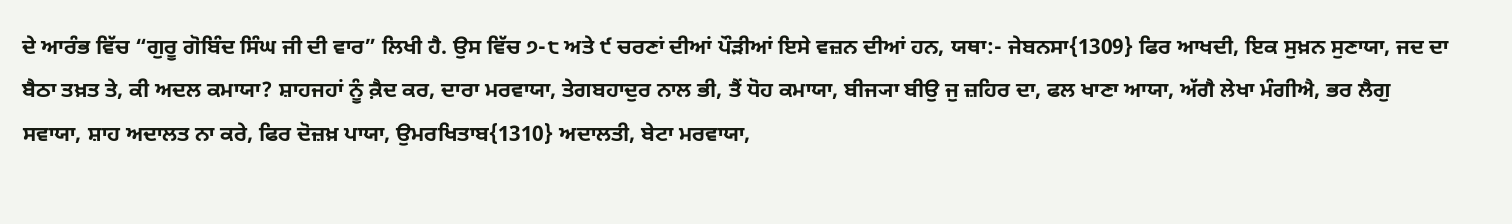ਦੇ ਆਰੰਭ ਵਿੱਚ “ਗੁਰੂ ਗੋਬਿੰਦ ਸਿੰਘ ਜੀ ਦੀ ਵਾਰ” ਲਿਖੀ ਹੈ. ਉਸ ਵਿੱਚ ੭-੮ ਅਤੇ ੯ ਚਰਣਾਂ ਦੀਆਂ ਪੌੜੀਆਂ ਇਸੇ ਵਜ਼ਨ ਦੀਆਂ ਹਨ, ਯਥਾ:- ਜੇਬਨਸਾ{1309} ਫਿਰ ਆਖਦੀ, ਇਕ ਸੁਖ਼ਨ ਸੁਣਾਯਾ, ਜਦ ਦਾ ਬੈਠਾ ਤਖ਼ਤ ਤੇ, ਕੀ ਅਦਲ ਕਮਾਯਾ? ਸ਼ਾਹਜਹਾਂ ਨੂੰ ਕ਼ੈਦ ਕਰ, ਦਾਰਾ ਮਰਵਾਯਾ, ਤੇਗਬਹਾਦੁਰ ਨਾਲ ਭੀ, ਤੈਂ ਧੋਹ ਕਮਾਯਾ, ਬੀਜ੍ਯਾ ਬੀਉ ਜੁ ਜ਼ਹਿਰ ਦਾ, ਫਲ ਖਾਣਾ ਆਯਾ, ਅੱਗੈ ਲੇਖਾ ਮੰਗੀਐ, ਭਰ ਲੈਗੁ ਸਵਾਯਾ, ਸ਼ਾਹ ਅਦਾਲਤ ਨਾ ਕਰੇ, ਫਿਰ ਦੋਜ਼ਖ਼ ਪਾਯਾ, ਉਮਰਖਿਤਾਬ{1310} ਅਦਾਲਤੀ, ਬੇਟਾ ਮਰਵਾਯਾ,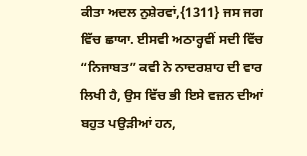ਕੀਤਾ ਅਦਲ ਨੁਸ਼ੇਰਵਾਂ,{1311} ਜਸ ਜਗ ਵਿੱਚ ਛਾਯਾ. ਈਸਵੀ ਅਠਾਰ੍ਹਵੀਂ ਸਦੀ ਵਿੱਚ “ਨਿਜਾਬਤ” ਕਵੀ ਨੇ ਨਾਦਰਸ਼ਾਹ ਦੀ ਵਾਰ ਲਿਖੀ ਹੈ, ਉਸ ਵਿੱਚ ਭੀ ਇਸੇ ਵਜ਼ਨ ਦੀਆਂ ਬਹੁਤ ਪਉੜੀਆਂ ਹਨ,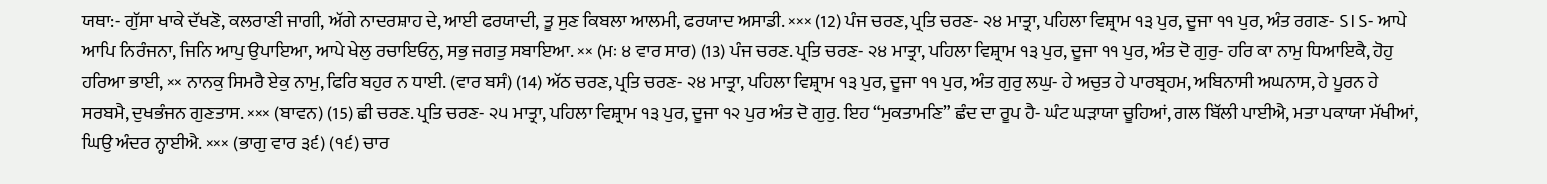ਯਥਾ:- ਗੁੱਸਾ ਖਾਕੇ ਦੱਖਣੋ, ਕਲਰਾਣੀ ਜਾਗੀ, ਅੱਗੇ ਨਾਦਰਸ਼ਾਹ ਦੇ, ਆਈ ਫਰਯਾਦੀ, ਤੂ ਸੁਣ ਕਿਬਲਾ ਆਲਮੀ, ਫਰਯਾਦ ਅਸਾਡੀ. ××× (12) ਪੰਜ ਚਰਣ, ਪ੍ਰਤਿ ਚਰਣ- ੨੪ ਮਾਤ੍ਰਾ, ਪਹਿਲਾ ਵਿਸ਼੍ਰਾਮ ੧੩ ਪੁਰ, ਦੂਜਾ ੧੧ ਪੁਰ, ਅੰਤ ਰਗਣ- ऽ।ऽ- ਆਪੇ ਆਪਿ ਨਿਰੰਜਨਾ, ਜਿਨਿ ਆਪੁ ਉਪਾਇਆ, ਆਪੇ ਖੇਲੁ ਰਚਾਇਓਨੁ, ਸਭੁ ਜਗਤੁ ਸਬਾਇਆ. ×× (ਮਃ ੪ ਵਾਰ ਸਾਰ) (13) ਪੰਜ ਚਰਣ. ਪ੍ਰਤਿ ਚਰਣ- ੨੪ ਮਾਤ੍ਰਾ, ਪਹਿਲਾ ਵਿਸ਼੍ਰਾਮ ੧੩ ਪੁਰ, ਦੂਜਾ ੧੧ ਪੁਰ, ਅੰਤ ਦੋ ਗੁਰੁ- ਹਰਿ ਕਾ ਨਾਮੁ ਧਿਆਇਕੈ, ਹੋਹੁ ਹਰਿਆ ਭਾਈ, ×× ਨਾਨਕੁ ਸਿਮਰੈ ਏਕੁ ਨਾਮੁ, ਫਿਰਿ ਬਹੁਰ ਨ ਧਾਈ. (ਵਾਰ ਬਸੰ) (14) ਅੱਠ ਚਰਣ, ਪ੍ਰਤਿ ਚਰਣ- ੨੪ ਮਾਤ੍ਰਾ, ਪਹਿਲਾ ਵਿਸ਼੍ਰਾਮ ੧੩ ਪੁਰ, ਦੂਜਾ ੧੧ ਪੁਰ, ਅੰਤ ਗੁਰੁ ਲਘੁ- ਹੇ ਅਚੁਤ ਹੇ ਪਾਰਬ੍ਰਹਮ, ਅਬਿਨਾਸੀ ਅਘਨਾਸ, ਹੇ ਪੂਰਨ ਹੇ ਸਰਬਮੈ, ਦੁਖਭੰਜਨ ਗੁਣਤਾਸ. ××× (ਬਾਵਨ) (15) ਛੀ ਚਰਣ. ਪ੍ਰਤਿ ਚਰਣ- ੨੫ ਮਾਤ੍ਰਾ, ਪਹਿਲਾ ਵਿਸ਼੍ਰਾਮ ੧੩ ਪੁਰ, ਦੂਜਾ ੧੨ ਪੁਰ ਅੰਤ ਦੋ ਗੁਰੁ. ਇਹ “ਮੁਕਤਾਮਣਿ” ਛੰਦ ਦਾ ਰੂਪ ਹੈ- ਘੰਟ ਘੜਾਯਾ ਚੂਹਿਆਂ, ਗਲ ਬਿੱਲੀ ਪਾਈਐ, ਮਤਾ ਪਕਾਯਾ ਮੱਖੀਆਂ, ਘਿਉ ਅੰਦਰ ਨ੍ਹਾਈਐ. ××× (ਭਾਗੁ ਵਾਰ ੩੬) (੧੬) ਚਾਰ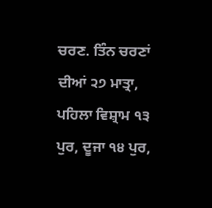ਚਰਣ. ਤਿੰਨ ਚਰਣਾਂ ਦੀਆਂ ੨੭ ਮਾਤ੍ਰਾ, ਪਹਿਲਾ ਵਿਸ਼੍ਰਾਮ ੧੩ ਪੁਰ, ਦੂਜਾ ੧੪ ਪੁਰ,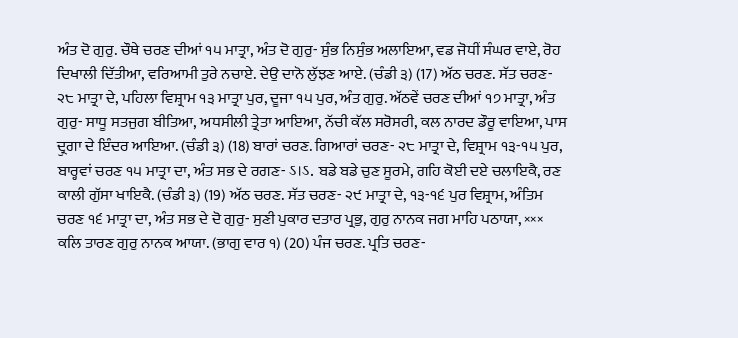ਅੰਤ ਦੋ ਗੁਰੁ. ਚੌਥੇ ਚਰਣ ਦੀਆਂ ੧੫ ਮਾਤ੍ਰਾ, ਅੰਤ ਦੋ ਗੁਰੁ- ਸੁੰਭ ਨਿਸੁੰਭ ਅਲਾਇਆ, ਵਡ ਜੋਧੀਂ ਸੰਘਰ ਵਾਏ, ਰੋਹ ਦਿਖਾਲੀ ਦਿੱਤੀਆ, ਵਰਿਆਮੀ ਤੁਰੇ ਨਚਾਏ. ਦੇਉ ਦਾਨੋ ਲੁੱਝਣ ਆਏ. (ਚੰਡੀ ੩) (17) ਅੱਠ ਚਰਣ. ਸੱਤ ਚਰਣ- ੨੮ ਮਾਤ੍ਰਾ ਦੇ, ਪਹਿਲਾ ਵਿਸ਼੍ਰਾਮ ੧੩ ਮਾਤ੍ਰਾ ਪੁਰ, ਦੂਜਾ ੧੫ ਪੁਰ, ਅੰਤ ਗੁਰੁ. ਅੱਠਵੇਂ ਚਰਣ ਦੀਆਂ ੧੭ ਮਾਤ੍ਰਾ, ਅੰਤ ਗੁਰੁ- ਸਾਧੂ ਸਤਜੁਗ ਬੀਤਿਆ, ਅਧਸੀਲੀ ਤ੍ਰੇਤਾ ਆਇਆ, ਨੱਚੀ ਕੱਲ ਸਰੋਸਰੀ, ਕਲ ਨਾਰਦ ਡੌਰੂ ਵਾਇਆ, ਪਾਸ ਦ੍ਰੁਗਾ ਦੇ ਇੰਦਰ ਆਇਆ. (ਚੰਡੀ ੩) (18) ਬਾਰਾਂ ਚਰਣ. ਗਿਆਰਾਂ ਚਰਣ- ੨੮ ਮਾਤ੍ਰਾ ਦੇ, ਵਿਸ਼੍ਰਾਮ ੧੩-੧੫ ਪੁਰ, ਬਾਰ੍ਹਵਾਂ ਚਰਣ ੧੫ ਮਾਤ੍ਰਾ ਦਾ, ਅੰਤ ਸਭ ਦੇ ਰਗਣ- ऽ।ऽ. ਬਡੇ ਬਡੇ ਚੁਣ ਸੂਰਮੇ, ਗਹਿ ਕੋਈ ਦਏ ਚਲਾਇਕੈ, ਰਣ ਕਾਲੀ ਗੁੱਸਾ ਖਾਇਕੈ. (ਚੰਡੀ ੩) (19) ਅੱਠ ਚਰਣ. ਸੱਤ ਚਰਣ- ੨੯ ਮਾਤ੍ਰਾ ਦੇ, ੧੩-੧੬ ਪੁਰ ਵਿਸ਼੍ਰਾਮ, ਅੰਤਿਮ ਚਰਣ ੧੬ ਮਾਤ੍ਰਾ ਦਾ, ਅੰਤ ਸਭ ਦੇ ਦੋ ਗੁਰੁ- ਸੁਣੀ ਪੁਕਾਰ ਦਤਾਰ ਪ੍ਰਭੁ, ਗੁਰੁ ਨਾਨਕ ਜਗ ਮਾਹਿ ਪਠਾਯਾ, ××× ਕਲਿ ਤਾਰਣ ਗੁਰੁ ਨਾਨਕ ਆਯਾ. (ਭਾਗੁ ਵਾਰ ੧) (20) ਪੰਜ ਚਰਣ. ਪ੍ਰਤਿ ਚਰਣ-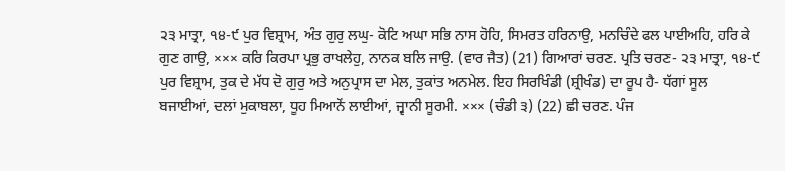੨੩ ਮਾਤ੍ਰਾ, ੧੪-੯ ਪੁਰ ਵਿਸ਼੍ਰਾਮ, ਅੰਤ ਗੁਰੁ ਲਘੁ- ਕੋਟਿ ਅਘਾ ਸਭਿ ਨਾਸ ਹੋਹਿ, ਸਿਮਰਤ ਹਰਿਨਾਉ, ਮਨਚਿੰਦੇ ਫਲ ਪਾਈਅਹਿ, ਹਰਿ ਕੇ ਗੁਣ ਗਾਉ, ××× ਕਰਿ ਕਿਰਪਾ ਪ੍ਰਭੁ ਰਾਖਲੇਹੁ, ਨਾਨਕ ਬਲਿ ਜਾਉ. (ਵਾਰ ਜੈਤ) (21) ਗਿਆਰਾਂ ਚਰਣ. ਪ੍ਰਤਿ ਚਰਣ- ੨੩ ਮਾਤ੍ਰਾ, ੧੪-੯ ਪੁਰ ਵਿਸ਼੍ਰਾਮ, ਤੁਕ ਦੇ ਮੱਧ ਦੋ ਗੁਰੁ ਅਤੇ ਅਨੁਪ੍ਰਾਸ ਦਾ ਮੇਲ, ਤੁਕਾਂਤ ਅਨਮੇਲ. ਇਹ ਸਿਰਖਿੰਡੀ (ਸ਼੍ਰੀਖੰਡ) ਦਾ ਰੂਪ ਹੈ- ਧੱਗਾਂ ਸੂਲ ਬਜਾਈਆਂ, ਦਲਾਂ ਮੁਕਾਬਲਾ, ਧੂਹ ਮਿਆਨੋਂ ਲਾਈਆਂ, ਜ੍ਵਾਨੀ ਸੂਰਮੀ. ××× (ਚੰਡੀ ੩) (22) ਛੀ ਚਰਣ. ਪੰਜ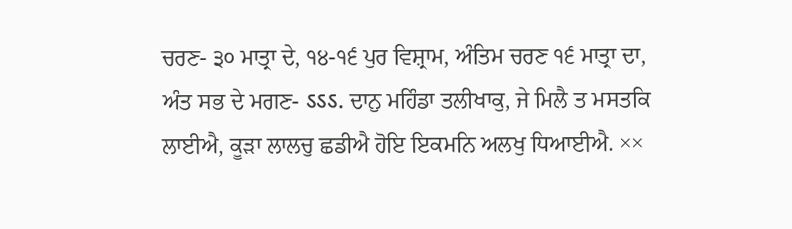ਚਰਣ- ੩੦ ਮਾਤ੍ਰਾ ਦੇ, ੧੪-੧੬ ਪੁਰ ਵਿਸ਼੍ਰਾਮ, ਅੰਤਿਮ ਚਰਣ ੧੬ ਮਾਤ੍ਰਾ ਦਾ, ਅੰਤ ਸਭ ਦੇ ਮਗਣ- ऽऽऽ. ਦਾਨੁ ਮਹਿੰਡਾ ਤਲੀਖਾਕੁ, ਜੇ ਮਿਲੈ ਤ ਮਸਤਕਿ ਲਾਈਐ, ਕੂੜਾ ਲਾਲਚੁ ਛਡੀਐ ਹੋਇ ਇਕਮਨਿ ਅਲਖੁ ਧਿਆਈਐ. ××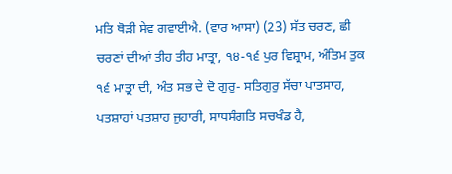ਮਤਿ ਥੋੜੀ ਸੇਵ ਗਵਾਈਐ. (ਵਾਰ ਆਸਾ) (23) ਸੱਤ ਚਰਣ, ਛੀ ਚਰਣਾਂ ਦੀਆਂ ਤੀਹ ਤੀਹ ਮਾਤ੍ਰਾ, ੧੪-੧੬ ਪੁਰ ਵਿਸ਼੍ਰਾਮ, ਅੰਤਿਮ ਤੁਕ ੧੬ ਮਾਤ੍ਰਾ ਦੀ, ਅੰਤ ਸਭ ਦੇ ਦੋ ਗੁਰੁ- ਸਤਿਗੁਰੁ ਸੱਚਾ ਪਾਤਸਾਹ, ਪਤਸ਼ਾਹਾਂ ਪਤਸ਼ਾਹ ਜੁਹਾਰੀ, ਸਾਧਸੰਗਤਿ ਸਚਖੰਡ ਹੈ,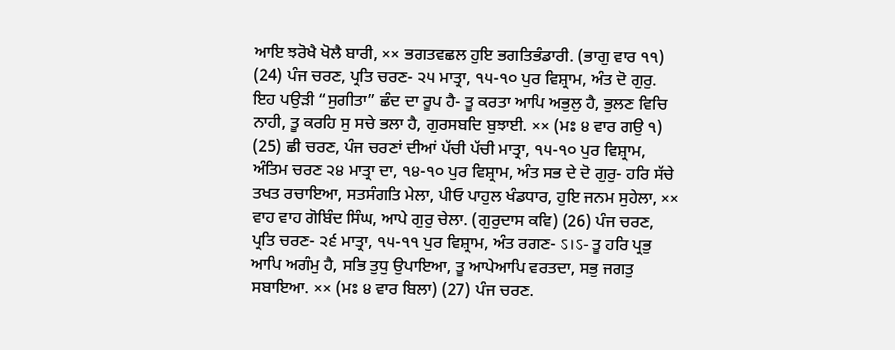ਆਇ ਝਰੋਖੈ ਖੋਲੈ ਬਾਰੀ, ×× ਭਗਤਵਛਲ ਹੁਇ ਭਗਤਿਭੰਡਾਰੀ. (ਭਾਗੁ ਵਾਰ ੧੧) (24) ਪੰਜ ਚਰਣ, ਪ੍ਰਤਿ ਚਰਣ- ੨੫ ਮਾਤ੍ਰਾ, ੧੫-੧੦ ਪੁਰ ਵਿਸ਼੍ਰਾਮ, ਅੰਤ ਦੋ ਗੁਰੁ. ਇਹ ਪਉੜੀ “ਸੁਗੀਤਾ” ਛੰਦ ਦਾ ਰੂਪ ਹੈ- ਤੂ ਕਰਤਾ ਆਪਿ ਅਭੁਲੁ ਹੈ, ਭੁਲਣ ਵਿਚਿ ਨਾਹੀ, ਤੂ ਕਰਹਿ ਸੁ ਸਚੇ ਭਲਾ ਹੈ, ਗੁਰਸਬਦਿ ਬੁਝਾਈ. ×× (ਮਃ ੪ ਵਾਰ ਗਉ ੧) (25) ਛੀ ਚਰਣ, ਪੰਜ ਚਰਣਾਂ ਦੀਆਂ ਪੱਚੀ ਪੱਚੀ ਮਾਤ੍ਰਾ, ੧੫-੧੦ ਪੁਰ ਵਿਸ਼੍ਰਾਮ, ਅੰਤਿਮ ਚਰਣ ੨੪ ਮਾਤ੍ਰਾ ਦਾ, ੧੪-੧੦ ਪੁਰ ਵਿਸ਼੍ਰਾਮ, ਅੰਤ ਸਭ ਦੇ ਦੋ ਗੁਰੁ- ਹਰਿ ਸੱਚੇ ਤਖਤ ਰਚਾਇਆ, ਸਤਸੰਗਤਿ ਮੇਲਾ, ਪੀਓ ਪਾਹੁਲ ਖੰਡਧਾਰ, ਹੁਇ ਜਨਮ ਸੁਹੇਲਾ, ×× ਵਾਹ ਵਾਹ ਗੋਬਿੰਦ ਸਿੰਘ, ਆਪੇ ਗੁਰੁ ਚੇਲਾ. (ਗੁਰੁਦਾਸ ਕਵਿ) (26) ਪੰਜ ਚਰਣ, ਪ੍ਰਤਿ ਚਰਣ- ੨੬ ਮਾਤ੍ਰਾ, ੧੫-੧੧ ਪੁਰ ਵਿਸ਼੍ਰਾਮ, ਅੰਤ ਰਗਣ- ऽ।ऽ- ਤੂ ਹਰਿ ਪ੍ਰਭੁ ਆਪਿ ਅਗੰਮੁ ਹੈ, ਸਭਿ ਤੁਧੁ ਉਪਾਇਆ, ਤੂ ਆਪੇਆਪਿ ਵਰਤਦਾ, ਸਭੁ ਜਗਤੁ ਸਬਾਇਆ. ×× (ਮਃ ੪ ਵਾਰ ਬਿਲਾ) (27) ਪੰਜ ਚਰਣ.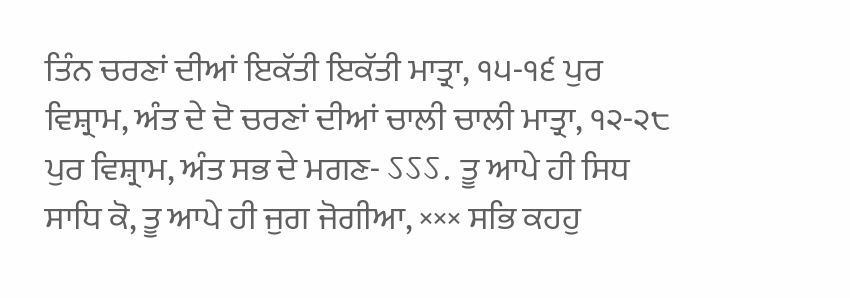ਤਿੰਨ ਚਰਣਾਂ ਦੀਆਂ ਇਕੱਤੀ ਇਕੱਤੀ ਮਾਤ੍ਰਾ, ੧੫-੧੬ ਪੁਰ ਵਿਸ਼੍ਰਾਮ, ਅੰਤ ਦੇ ਦੋ ਚਰਣਾਂ ਦੀਆਂ ਚਾਲੀ ਚਾਲੀ ਮਾਤ੍ਰਾ, ੧੨-੨੮ ਪੁਰ ਵਿਸ਼੍ਰਾਮ, ਅੰਤ ਸਭ ਦੇ ਮਗਣ- ऽऽऽ. ਤੂ ਆਪੇ ਹੀ ਸਿਧ ਸਾਧਿ ਕੋ, ਤੂ ਆਪੇ ਹੀ ਜੁਗ ਜੋਗੀਆ, ××× ਸਭਿ ਕਹਹੁ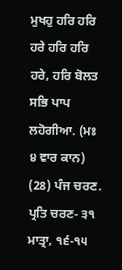ਮੁਖਹੁ ਹਰਿ ਹਰਿ ਹਰੇ ਹਰਿ ਹਰਿ ਹਰੇ, ਹਰਿ ਬੋਲਤ ਸਭਿ ਪਾਪ ਲਹੋਗੀਆ. (ਮਃ ੪ ਵਾਰ ਕਾਨ) (28) ਪੰਜ ਚਰਣ. ਪ੍ਰਤਿ ਚਰਣ- ੩੧ ਮਾਤ੍ਰਾ, ੧੬-੧੫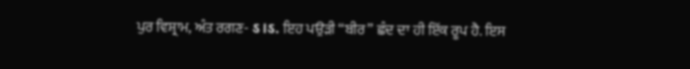ਪੁਰ ਵਿਸ਼੍ਰਾਮ, ਅੰਤ ਰਗਣ- ऽ।ऽ. ਇਹ ਪਉੜੀ “ਬੀਰ” ਛੰਦ ਦਾ ਹੀ ਇੱਕ ਰੂਪ ਹੈ. ਇਸ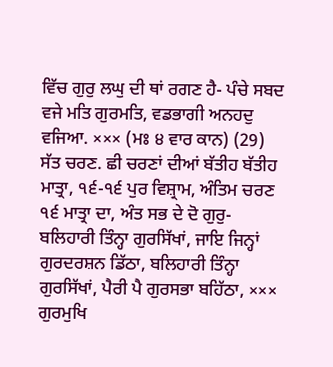ਵਿੱਚ ਗੁਰੁ ਲਘੁ ਦੀ ਥਾਂ ਰਗਣ ਹੈ- ਪੰਚੇ ਸਬਦ ਵਜੇ ਮਤਿ ਗੁਰਮਤਿ, ਵਡਭਾਗੀ ਅਨਹਦੁ ਵਜਿਆ. ××× (ਮਃ ੪ ਵਾਰ ਕਾਨ) (29) ਸੱਤ ਚਰਣ. ਛੀ ਚਰਣਾਂ ਦੀਆਂ ਬੱਤੀਹ ਬੱਤੀਹ ਮਾਤ੍ਰਾ, ੧੬-੧੬ ਪੁਰ ਵਿਸ਼੍ਰਾਮ, ਅੰਤਿਮ ਚਰਣ ੧੬ ਮਾਤ੍ਰਾ ਦਾ, ਅੰਤ ਸਭ ਦੇ ਦੋ ਗੁਰੁ- ਬਲਿਹਾਰੀ ਤਿੰਨ੍ਹਾ ਗੁਰਸਿੱਖਾਂ, ਜਾਇ ਜਿਨ੍ਹਾਂ ਗੁਰਦਰਸ਼ਨ ਡਿੱਠਾ, ਬਲਿਹਾਰੀ ਤਿੰਨ੍ਹਾ ਗੁਰਸਿੱਖਾਂ, ਪੈਰੀ ਪੈ ਗੁਰਸਭਾ ਬਹਿੱਠਾ, ××× ਗੁਰਮੁਖਿ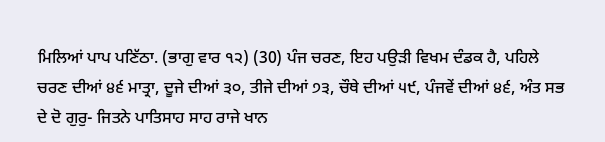ਮਿਲਿਆਂ ਪਾਪ ਪਣਿੱਠਾ. (ਭਾਗੁ ਵਾਰ ੧੨) (30) ਪੰਜ ਚਰਣ, ਇਹ ਪਉੜੀ ਵਿਖਮ ਦੰਡਕ ਹੈ, ਪਹਿਲੇ ਚਰਣ ਦੀਆਂ ੪੬ ਮਾਤ੍ਰਾ, ਦੂਜੇ ਦੀਆਂ ੩੦, ਤੀਜੇ ਦੀਆਂ ੭੩, ਚੌਥੇ ਦੀਆਂ ੫੯, ਪੰਜਵੇਂ ਦੀਆਂ ੪੬, ਅੰਤ ਸਭ ਦੇ ਦੋ ਗੁਰੁ- ਜਿਤਨੇ ਪਾਤਿਸਾਹ ਸਾਹ ਰਾਜੇ ਖਾਨ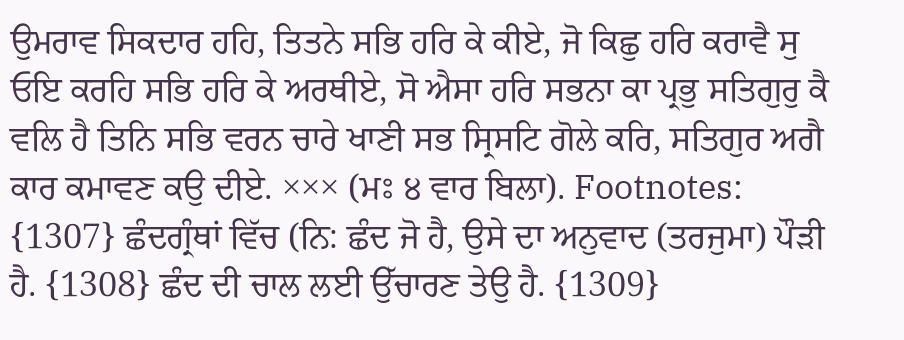ਉਮਰਾਵ ਸਿਕਦਾਰ ਹਹਿ, ਤਿਤਨੇ ਸਭਿ ਹਰਿ ਕੇ ਕੀਏ, ਜੋ ਕਿਛੁ ਹਰਿ ਕਰਾਵੈ ਸੁ ਓਇ ਕਰਹਿ ਸਭਿ ਹਰਿ ਕੇ ਅਰਥੀਏ, ਸੋ ਐਸਾ ਹਰਿ ਸਭਨਾ ਕਾ ਪ੍ਰਭੁ ਸਤਿਗੁਰੁ ਕੈ ਵਲਿ ਹੈ ਤਿਨਿ ਸਭਿ ਵਰਨ ਚਾਰੇ ਖਾਣੀ ਸਭ ਸ੍ਰਿਸਟਿ ਗੋਲੇ ਕਰਿ, ਸਤਿਗੁਰ ਅਗੈ ਕਾਰ ਕਮਾਵਣ ਕਉ ਦੀਏ. ××× (ਮਃ ੪ ਵਾਰ ਬਿਲਾ). Footnotes: {1307} ਛੰਦਗ੍ਰੰਥਾਂ ਵਿੱਚ (ਨਿ: ਛੰਦ ਜੋ ਹੈ, ਉਸੇ ਦਾ ਅਨੁਵਾਦ (ਤਰਜੁਮਾ) ਪੌੜੀ ਹੈ. {1308} ਛੰਦ ਦੀ ਚਾਲ ਲਈ ਉੱਚਾਰਣ ਤੇਉ ਹੈ. {1309}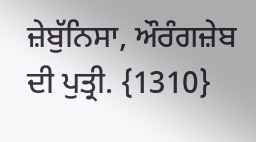ਜ਼ੇਬੁੱਨਿਸਾ, ਔਰੰਗਜ਼ੇਬ ਦੀ ਪੁਤ੍ਰੀ. {1310}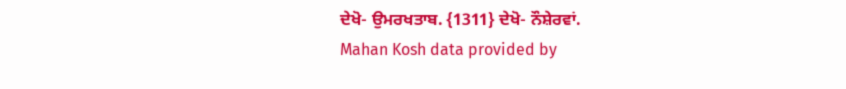ਦੇਖੋ- ਉਮਰਖਤਾਬ. {1311} ਦੇਖੋ- ਨੌਸ਼ੇਰਵਾਂ.
Mahan Kosh data provided by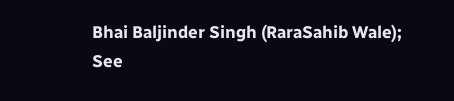Bhai Baljinder Singh (RaraSahib Wale);
See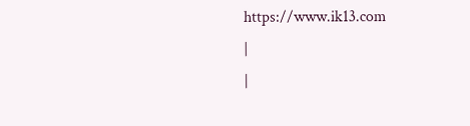https://www.ik13.com
|
|